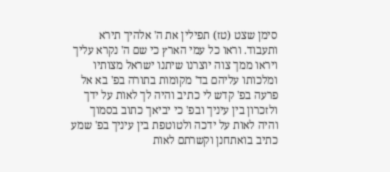סימן שצט (טז) תפילין את ה' אלהיך תירא ותעבוד. וראו כל עמי הארץ כי שם ה' נקרא עליך ויראו ממך צוה יוצרנו שיתנו ישראל מצותיו ומלכותו עליהם בד' מקומות בתורה בפ' בא אל פרעה בפ' קדש לי כתיב והיה לך לאות על ידך ולזכרון בין עיניך ובפ' כי יביאך כתוב בסמוך והיה לאות על ידכה ולטוטפת בין עיניך בפ' שמע כתיב בואתחנן וקשרתם לאות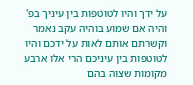על ידך והיו לטוטפות בין עיניך בפ' והיה אם שמוע בוהיה עקב נאמר וקשרתם אותם לאות על ידכם והיו לטוטפות בין עיניכם הרי אלו ארבע מקומות שצוה בהם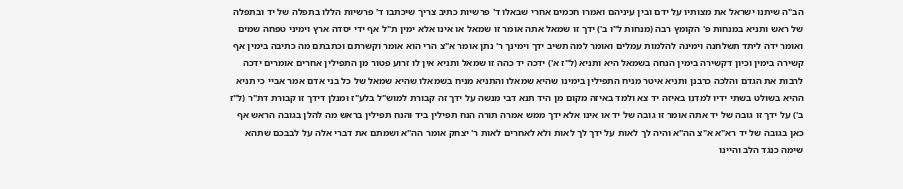הב"ה שיתנו ישראל את מצותיו על ידם ובין עיניהם ואמרו חכמים אחרי שבאלו ד' פרשיות כתיב צריך שיכתבו ד' פרשיות הללו בתפלה של יד ובתפלה של ראש ותניא במנחות פ' הקומץ רבה (מנחות ל"ו ב') ידך זו שמאל אתה אומר זו שמאל או אינו אלא ימין ת"ל אף ידי יסדה ארץ וימיני טפחה שמים ואומר ידה ליתד תשלחנה וימינה להלמות עמלים ואומר למה תשיב ידך וימינך ר' נתן אומר א"צ הרי הוא אומר וקשרתם וכתבתם מה כתיבה בימין אף קשירה בימין וכיון דקשירה בימין הנחה בשמאל היא ותניא (ל"ז א') ידכה יד כהה זו שמאל ותניא אין לו זרוע פטור מן התפילין אחרים אומרים ידכה לרבות את הגדם והלכה כרבנן ותניא איטר מניח התפילין בימינו שהיא שמאלו והתניא מניח בשמאלו שהיא שמאל של כל בני אדם אמר אביי כי תניא ההיא בשולט בשתי ידיו למדנו באיזה יד צא ולמד באיזה מקום מן היד תנא דבי מנשה על ידך זה קבורת למוש"ל בלע"ז ומנלן דידך זו קבורת דת"ר (ל"ז ב') על ידך זו גובה של יד אתה אומר זו גובה של יד או אינו אלא ידך ממש אמרה תורה הנח תפילין ביד והנח תפילין בראש מה להלן בגובה הראש אף כאן בגובה של יד רא"א א"צ הה"א והיה לך לאות על ידך לך לאות ולא לאחרים לאות ר' יצחק אומר הה"א ושמתם את דברי אלה על לבבכם שתהא שימה כנגד הלב והיינו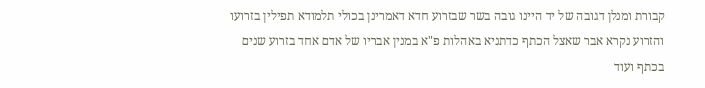קבורת ומנלן דגובה של יד היינו גובה בשר שבזרוע חדא דאמרינן בכולי תלמודא תפילין בזרועו והזרוע נקרא אבר שאצל הכתף כדתניא באהלות פ"א במנין אבריו של אדם אחד בזרוע שנים בכתף ועוד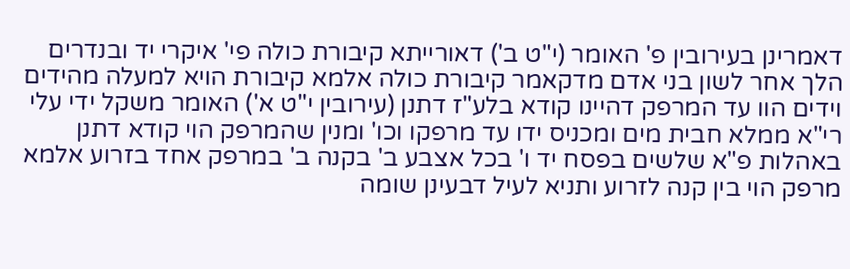דאמרינן בעירובין פ' האומר (י"ט ב') דאורייתא קיבורת כולה פי' איקרי יד ובנדרים הלך אחר לשון בני אדם מדקאמר קיבורת כולה אלמא קיבורת הויא למעלה מהידים וידים הוו עד המרפק דהיינו קודא בלע"ז דתנן (עירובין י"ט א') האומר משקל ידי עלי רי"א ממלא חבית מים ומכניס ידו עד מרפקו וכו' ומנין שהמרפק הוי קודא דתנן באהלות פ"א שלשים בפסח יד ו' בכל אצבע ב' בקנה ב' במרפק אחד בזרוע אלמא מרפק הוי בין קנה לזרוע ותניא לעיל דבעינן שומה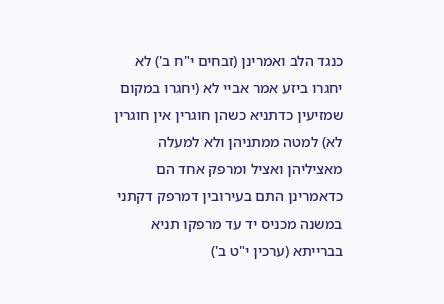כנגד הלב ואמרינן (זבחים י"ח ב') לא יחגרו ביזע אמר אביי לא (יחגרו במקום שמזיעין כדתניא כשהן חוגרין אין חוגרין לא) למטה ממתניהן ולא למעלה מאציליהן ואציל ומרפק אחד הם כדאמרינן התם בעירובין דמרפק דקתני במשנה מכניס יד עד מרפקו תניא בברייתא (ערכין י"ט ב')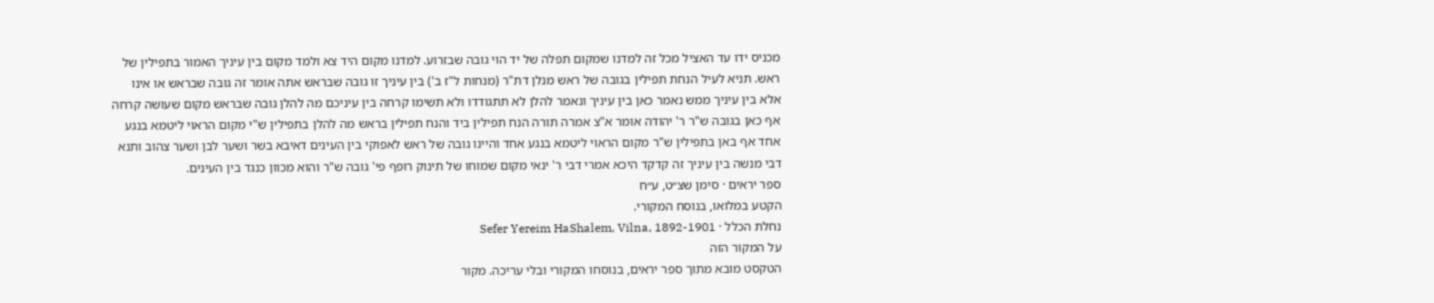מכניס ידו עד האציל מכל זה למדנו שמקום תפלה של יד הוי גובה שבזרוע. למדנו מקום היד צא ולמד מקום בין עיניך האמור בתפילין של ראש. תניא לעיל הנחת תפילין בגובה של ראש מנלן דת"ר (מנחות ל"ז ב') בין עיניך זו גובה שבראש אתה אומר זה גובה שבראש או אינו אלא בין עיניך ממש נאמר כאן בין עיניך ונאמר להלן לא תתגודדו ולא תשימו קרחה בין עיניכם מה להלן גובה שבראש מקום שעושה קרחה אף כאן בגובה ש"ר ר' יהודה אומר א"צ אמרה תורה הנח תפילין ביד והנח תפילין בראש מה להלן בתפילין ש"י מקום הראוי ליטמא בנגע אחד אף באן בתפילין ש"ר מקום הראוי ליטמא בנגע אחד והיינו גובה של ראש לאפוקי בין העינים דאיבא בשר ושער לבן ושער צהוב ותנא דבי מנשה בין עיניך זה קדקד היכא אמרי דבי ר' ינאי מקום שמוחו של תינוק רופף פי' גובה ש"ר והוא מכוון כנגד בין העינים.
ספר יראים · סימן שצ״ט, ע״ח
הקטע במלואו, בנוסח המקורי.
נחלת הכלל · Sefer Yereim HaShalem, Vilna, 1892-1901
על המקור הזה
הטקסט מובא מתוך ספר יראים, בנוסחו המקורי ובלי עריכה. מקור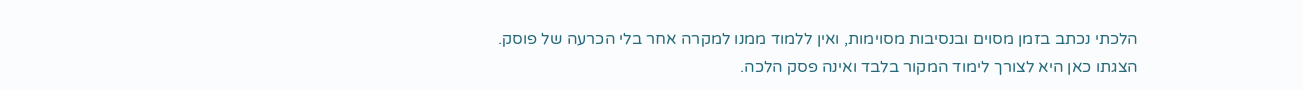הלכתי נכתב בזמן מסוים ובנסיבות מסוימות, ואין ללמוד ממנו למקרה אחר בלי הכרעה של פוסק. הצגתו כאן היא לצורך לימוד המקור בלבד ואינה פסק הלכה.